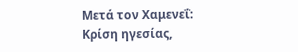Μετά τον Χαμενεΐ: Κρίση ηγεσίας,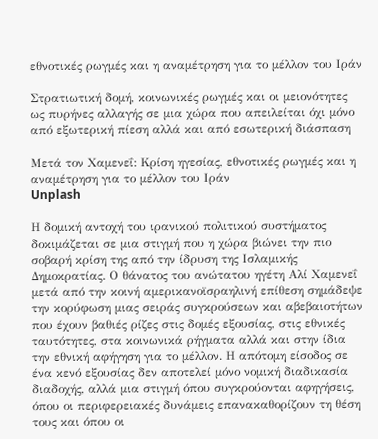εθνοτικές ρωγμές και η αναμέτρηση για το μέλλον του Ιράν

Στρατιωτική δομή, κοινωνικές ρωγμές και οι μειονότητες ως πυρήνες αλλαγής σε μια χώρα που απειλείται όχι μόνο από εξωτερική πίεση αλλά και από εσωτερική διάσπαση

Μετά τον Χαμενεΐ: Κρίση ηγεσίας, εθνοτικές ρωγμές και η αναμέτρηση για το μέλλον του Ιράν
Unplash

Η δομική αντοχή του ιρανικού πολιτικού συστήματος δοκιμάζεται σε μια στιγμή που η χώρα βιώνει την πιο σοβαρή κρίση της από την ίδρυση της Ισλαμικής Δημοκρατίας. Ο θάνατος του ανώτατου ηγέτη Αλί Χαμενεΐ μετά από την κοινή αμερικανοϊσραηλινή επίθεση σημάδεψε την κορύφωση μιας σειράς συγκρούσεων και αβεβαιοτήτων που έχουν βαθιές ρίζες στις δομές εξουσίας, στις εθνικές ταυτότητες, στα κοινωνικά ρήγματα αλλά και στην ίδια την εθνική αφήγηση για το μέλλον. Η απότομη είσοδος σε ένα κενό εξουσίας δεν αποτελεί μόνο νομική διαδικασία διαδοχής, αλλά μια στιγμή όπου συγκρούονται αφηγήσεις, όπου οι περιφερειακές δυνάμεις επανακαθορίζουν τη θέση τους και όπου οι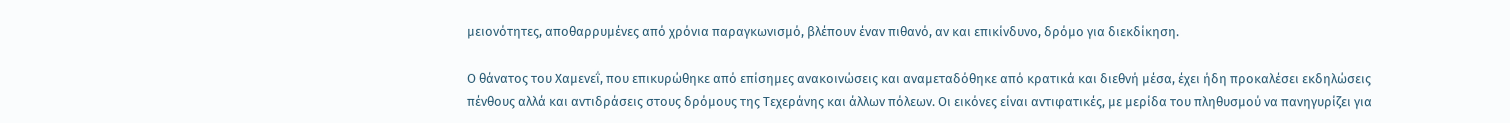μειονότητες, αποθαρρυμένες από χρόνια παραγκωνισμό, βλέπουν έναν πιθανό, αν και επικίνδυνο, δρόμο για διεκδίκηση.

Ο θάνατος του Χαμενεΐ, που επικυρώθηκε από επίσημες ανακοινώσεις και αναμεταδόθηκε από κρατικά και διεθνή μέσα, έχει ήδη προκαλέσει εκδηλώσεις πένθους αλλά και αντιδράσεις στους δρόμους της Τεχεράνης και άλλων πόλεων. Οι εικόνες είναι αντιφατικές, με μερίδα του πληθυσμού να πανηγυρίζει για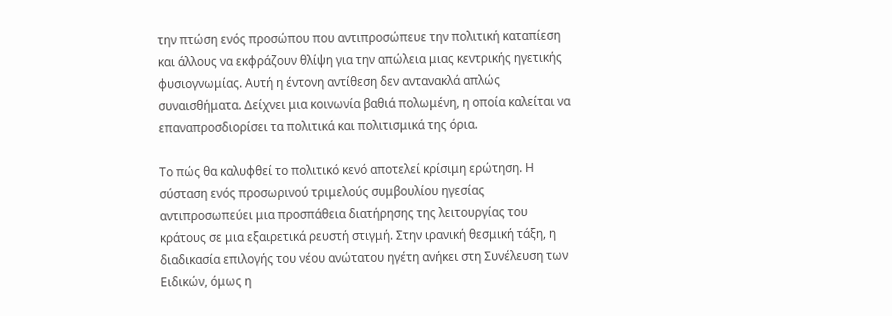την πτώση ενός προσώπου που αντιπροσώπευε την πολιτική καταπίεση και άλλους να εκφράζουν θλίψη για την απώλεια μιας κεντρικής ηγετικής φυσιογνωμίας. Αυτή η έντονη αντίθεση δεν αντανακλά απλώς συναισθήματα. Δείχνει μια κοινωνία βαθιά πολωμένη, η οποία καλείται να επαναπροσδιορίσει τα πολιτικά και πολιτισμικά της όρια.

Το πώς θα καλυφθεί το πολιτικό κενό αποτελεί κρίσιμη ερώτηση. Η σύσταση ενός προσωρινού τριμελούς συμβουλίου ηγεσίας αντιπροσωπεύει μια προσπάθεια διατήρησης της λειτουργίας του κράτους σε μια εξαιρετικά ρευστή στιγμή. Στην ιρανική θεσμική τάξη, η διαδικασία επιλογής του νέου ανώτατου ηγέτη ανήκει στη Συνέλευση των Ειδικών, όμως η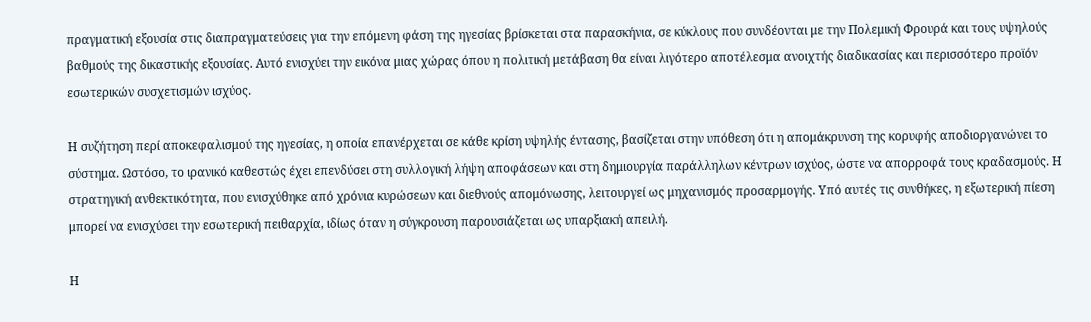πραγματική εξουσία στις διαπραγματεύσεις για την επόμενη φάση της ηγεσίας βρίσκεται στα παρασκήνια, σε κύκλους που συνδέονται με την Πολεμική Φρουρά και τους υψηλούς βαθμούς της δικαστικής εξουσίας. Αυτό ενισχύει την εικόνα μιας χώρας όπου η πολιτική μετάβαση θα είναι λιγότερο αποτέλεσμα ανοιχτής διαδικασίας και περισσότερο προϊόν εσωτερικών συσχετισμών ισχύος.

Η συζήτηση περί αποκεφαλισμού της ηγεσίας, η οποία επανέρχεται σε κάθε κρίση υψηλής έντασης, βασίζεται στην υπόθεση ότι η απομάκρυνση της κορυφής αποδιοργανώνει το σύστημα. Ωστόσο, το ιρανικό καθεστώς έχει επενδύσει στη συλλογική λήψη αποφάσεων και στη δημιουργία παράλληλων κέντρων ισχύος, ώστε να απορροφά τους κραδασμούς. Η στρατηγική ανθεκτικότητα, που ενισχύθηκε από χρόνια κυρώσεων και διεθνούς απομόνωσης, λειτουργεί ως μηχανισμός προσαρμογής. Υπό αυτές τις συνθήκες, η εξωτερική πίεση μπορεί να ενισχύσει την εσωτερική πειθαρχία, ιδίως όταν η σύγκρουση παρουσιάζεται ως υπαρξιακή απειλή.

Η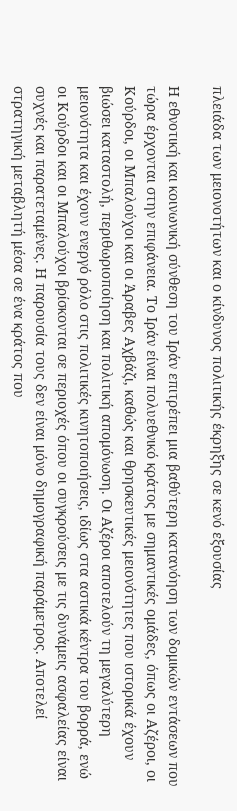πλειάδα των μειονοτήτων και ο κίνδυνος πολιτικής έκρηξης σε κενό εξουσίας

Η εθνοτική και κοινωνική σύνθεση του Ιράν επιτρέπει μια βαθύτερη κατανόηση των δομικών εντάσεων που τώρα έρχονται στην επιφάνεια. Το Ιράν είναι πολυεθνικό κράτος με σημαντικές ομάδες, όπως οι Αζέροι, οι Κούρδοι, οι Μπαλούχοι και οι Άραβες Αχβάζι, καθώς και θρησκευτικές μειονότητες που ιστορικά έχουν βιώσει καταστολή, περιθωριοποίηση και πολιτική απομόνωση. Οι Αζέροι αποτελούν τη μεγαλύτερη μειονότητα και έχουν ενεργό ρόλο στις πολιτικές κινητοποιήσεις, ιδίως στα αστικά κέντρα του βορρά, ενώ οι Κούρδοι και οι Μπαλούχοι βρίσκονται σε περιοχές όπου οι συγκρούσεις με τις δυνάμεις ασφαλείας είναι συχνές και παρατεταμένες. Η παρουσία τους δεν είναι μόνο δημογραφική παράμετρος. Αποτελεί στρατηγική μεταβλητή μέσα σε ένα κράτος που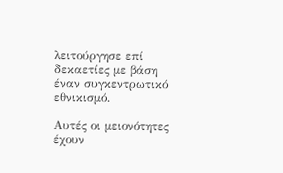λειτούργησε επί δεκαετίες με βάση έναν συγκεντρωτικό εθνικισμό.

Αυτές οι μειονότητες έχουν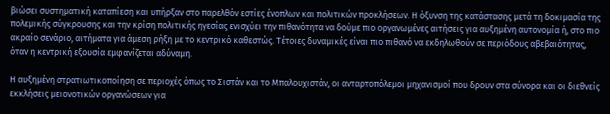βιώσει συστηματική καταπίεση και υπήρξαν στο παρελθόν εστίες ένοπλων και πολιτικών προκλήσεων. Η όξυνση της κατάστασης μετά τη δοκιμασία της πολεμικής σύγκρουσης και την κρίση πολιτικής ηγεσίας ενισχύει την πιθανότητα να δούμε πιο οργανωμένες αιτήσεις για αυξημένη αυτονομία ή, στο πιο ακραίο σενάριο, αιτήματα για άμεση ρήξη με το κεντρικό καθεστώς. Τέτοιες δυναμικές είναι πιο πιθανό να εκδηλωθούν σε περιόδους αβεβαιότητας, όταν η κεντρική εξουσία εμφανίζεται αδύναμη.

Η αυξημένη στρατιωτικοποίηση σε περιοχές όπως το Σιστάν και το Μπαλουχιστάν, οι ανταρτοπόλεμοι μηχανισμοί που δρουν στα σύνορα και οι διεθνείς εκκλήσεις μειονοτικών οργανώσεων για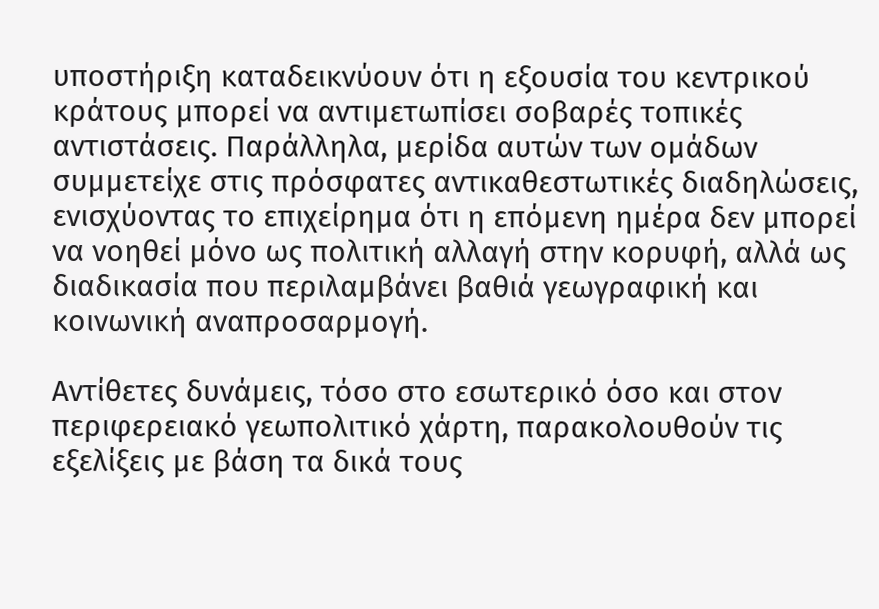υποστήριξη καταδεικνύουν ότι η εξουσία του κεντρικού κράτους μπορεί να αντιμετωπίσει σοβαρές τοπικές αντιστάσεις. Παράλληλα, μερίδα αυτών των ομάδων συμμετείχε στις πρόσφατες αντικαθεστωτικές διαδηλώσεις, ενισχύοντας το επιχείρημα ότι η επόμενη ημέρα δεν μπορεί να νοηθεί μόνο ως πολιτική αλλαγή στην κορυφή, αλλά ως διαδικασία που περιλαμβάνει βαθιά γεωγραφική και κοινωνική αναπροσαρμογή.

Αντίθετες δυνάμεις, τόσο στο εσωτερικό όσο και στον περιφερειακό γεωπολιτικό χάρτη, παρακολουθούν τις εξελίξεις με βάση τα δικά τους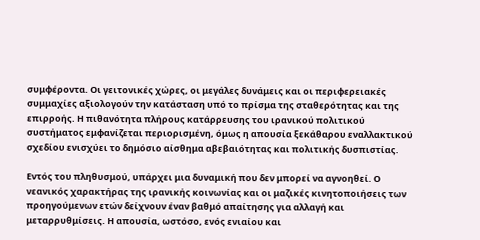συμφέροντα. Οι γειτονικές χώρες, οι μεγάλες δυνάμεις και οι περιφερειακές συμμαχίες αξιολογούν την κατάσταση υπό το πρίσμα της σταθερότητας και της επιρροής. Η πιθανότητα πλήρους κατάρρευσης του ιρανικού πολιτικού συστήματος εμφανίζεται περιορισμένη, όμως η απουσία ξεκάθαρου εναλλακτικού σχεδίου ενισχύει το δημόσιο αίσθημα αβεβαιότητας και πολιτικής δυσπιστίας.

Εντός του πληθυσμού, υπάρχει μια δυναμική που δεν μπορεί να αγνοηθεί. Ο νεανικός χαρακτήρας της ιρανικής κοινωνίας και οι μαζικές κινητοποιήσεις των προηγούμενων ετών δείχνουν έναν βαθμό απαίτησης για αλλαγή και μεταρρυθμίσεις. Η απουσία, ωστόσο, ενός ενιαίου και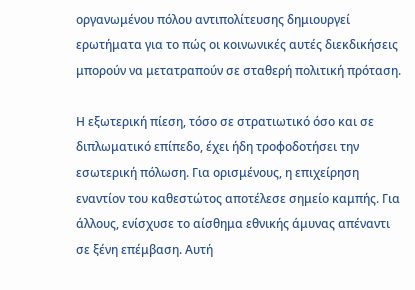οργανωμένου πόλου αντιπολίτευσης δημιουργεί ερωτήματα για το πώς οι κοινωνικές αυτές διεκδικήσεις μπορούν να μετατραπούν σε σταθερή πολιτική πρόταση.

Η εξωτερική πίεση, τόσο σε στρατιωτικό όσο και σε διπλωματικό επίπεδο, έχει ήδη τροφοδοτήσει την εσωτερική πόλωση. Για ορισμένους, η επιχείρηση εναντίον του καθεστώτος αποτέλεσε σημείο καμπής. Για άλλους, ενίσχυσε το αίσθημα εθνικής άμυνας απέναντι σε ξένη επέμβαση. Αυτή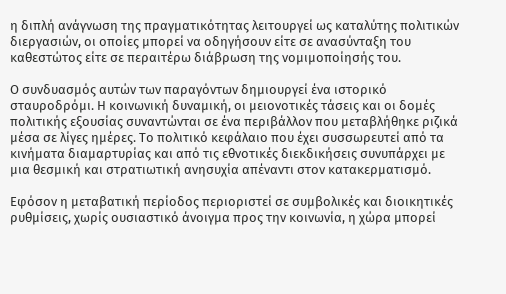η διπλή ανάγνωση της πραγματικότητας λειτουργεί ως καταλύτης πολιτικών διεργασιών, οι οποίες μπορεί να οδηγήσουν είτε σε ανασύνταξη του καθεστώτος είτε σε περαιτέρω διάβρωση της νομιμοποίησής του.

Ο συνδυασμός αυτών των παραγόντων δημιουργεί ένα ιστορικό σταυροδρόμι. Η κοινωνική δυναμική, οι μειονοτικές τάσεις και οι δομές πολιτικής εξουσίας συναντώνται σε ένα περιβάλλον που μεταβλήθηκε ριζικά μέσα σε λίγες ημέρες. Το πολιτικό κεφάλαιο που έχει συσσωρευτεί από τα κινήματα διαμαρτυρίας και από τις εθνοτικές διεκδικήσεις συνυπάρχει με μια θεσμική και στρατιωτική ανησυχία απέναντι στον κατακερματισμό.

Εφόσον η μεταβατική περίοδος περιοριστεί σε συμβολικές και διοικητικές ρυθμίσεις, χωρίς ουσιαστικό άνοιγμα προς την κοινωνία, η χώρα μπορεί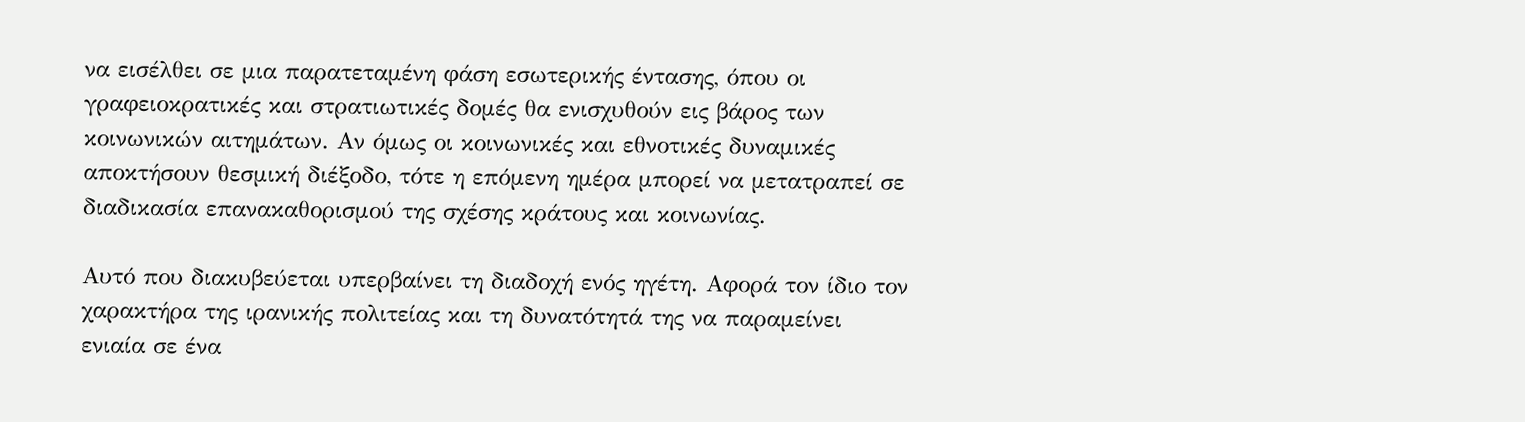να εισέλθει σε μια παρατεταμένη φάση εσωτερικής έντασης, όπου οι γραφειοκρατικές και στρατιωτικές δομές θα ενισχυθούν εις βάρος των κοινωνικών αιτημάτων. Αν όμως οι κοινωνικές και εθνοτικές δυναμικές αποκτήσουν θεσμική διέξοδο, τότε η επόμενη ημέρα μπορεί να μετατραπεί σε διαδικασία επανακαθορισμού της σχέσης κράτους και κοινωνίας.

Αυτό που διακυβεύεται υπερβαίνει τη διαδοχή ενός ηγέτη. Αφορά τον ίδιο τον χαρακτήρα της ιρανικής πολιτείας και τη δυνατότητά της να παραμείνει ενιαία σε ένα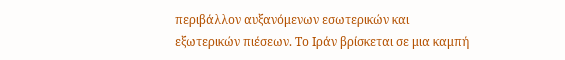περιβάλλον αυξανόμενων εσωτερικών και εξωτερικών πιέσεων. Το Ιράν βρίσκεται σε μια καμπή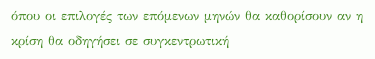όπου οι επιλογές των επόμενων μηνών θα καθορίσουν αν η κρίση θα οδηγήσει σε συγκεντρωτική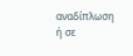αναδίπλωση ή σε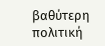βαθύτερη πολιτική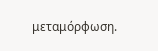μεταμόρφωση.